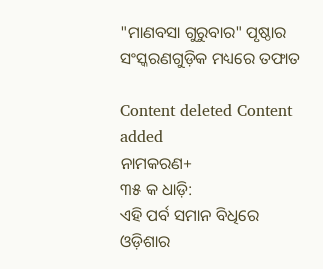"ମାଣବସା ଗୁରୁବାର" ପୃଷ୍ଠାର ସଂସ୍କରଣ‌ଗୁଡ଼ିକ ମଧ୍ୟରେ ତଫାତ

Content deleted Content added
ନାମକରଣ+
୩୫ କ ଧାଡ଼ି:
ଏହି ପର୍ବ ସମାନ ବିଧିରେ ଓଡ଼ିଶାର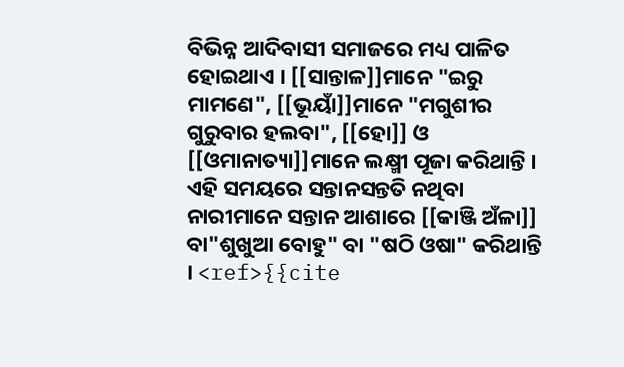ବିଭିନ୍ନ ଆଦିବାସୀ ସମାଜରେ ମଧ୍ୟ ପାଳିତ ହୋଇଥାଏ । [[ସାନ୍ତାଳ]]ମାନେ "ଇରୁ ମାମଣେ", [[ଭୂୟାଁ]]ମାନେ "ମଗୁଶୀର ଗୁରୁବାର ହଲବା", [[ହୋ]] ଓ [[ଓମାନାତ୍ୟା]]ମାନେ ଲକ୍ଷ୍ମୀ ପୂଜା କରିଥାନ୍ତି । ଏହି ସମୟରେ ସନ୍ତାନସନ୍ତତି ନଥିବା ନାରୀମାନେ ସନ୍ତାନ ଆଶାରେ [[କାଞ୍ଜି ଅଁଳା]] ବା"ଶୁଖୁଆ ବୋହୁ" ବା "ଷଠି ଓଷା" କରିଥାନ୍ତି । <ref>{{cite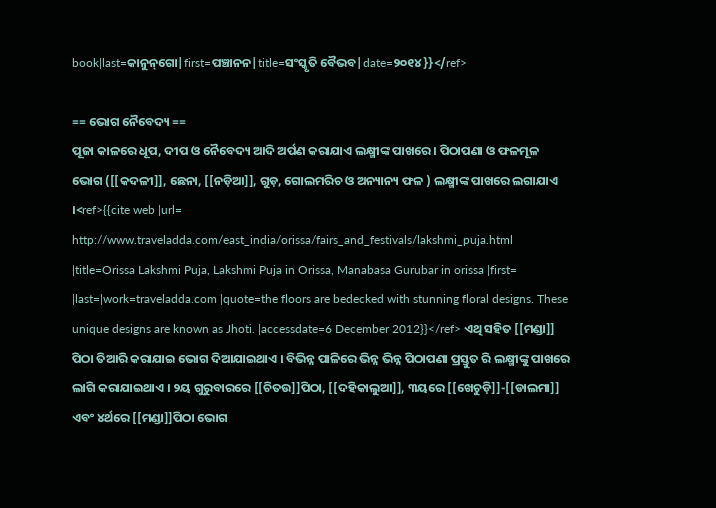book|last=କାନୁନ୍‌ଗୋ|first=ପଞ୍ଚାନନ|title=ସଂସ୍କୃତି ବୈଭବ|date=୨୦୧୪}}</ref>

== ଭୋଗ ନୈବେଦ୍ୟ ==
ପୂଜା କାଳରେ ଧୂପ, ଦୀପ ଓ ନୈବେଦ୍ୟ ଆଦି ଅର୍ପଣ କରାଯାଏ ଲକ୍ଷ୍ମୀଙ୍କ ପାଖରେ । ପିଠାପଣା ଓ ଫଳମୂଳ ଭୋଗ ([[କଦଳୀ]], ଛେନା, [[ନଡ଼ିଆ]], ଗୁଡ଼, ଗୋଲମରିଚ ଓ ଅନ୍ୟାନ୍ୟ ଫଳ ) ଲକ୍ଷ୍ମୀଙ୍କ ପାଖରେ ଲଗାଯାଏ ।<ref>{{cite web |url= http://www.traveladda.com/east_india/orissa/fairs_and_festivals/lakshmi_puja.html |title=Orissa Lakshmi Puja, Lakshmi Puja in Orissa, Manabasa Gurubar in orissa |first= |last=|work=traveladda.com |quote=the floors are bedecked with stunning floral designs. These unique designs are known as Jhoti. |accessdate=6 December 2012}}</ref> ଏଥି ସହିତ [[ମଣ୍ଡା]] ପିଠା ତିଆରି କରାଯାଇ ଭୋଗ ଦିଆଯାଇଥାଏ । ବିଭିନ୍ନ ପାଳିରେ ଭିନ୍ନ ଭିନ୍ନ ପିଠାପଣା ପ୍ରସ୍ତୁତ ରି ଲକ୍ଷ୍ମୀଙ୍କୁ ପାଖରେ ଲାଗି କରାଯାଇଥାଏ । ୨ୟ ଗୁରୁବାରରେ [[ଚିତଉ]]ପିଠା, [[ଦହିକାଲୁଆ]], ୩ୟରେ [[ଖେଚୁଡ଼ି]]-[[ଡାଲମା]] ଏବଂ ୪ର୍ଥରେ [[ମଣ୍ଡା]]ପିଠା ଭୋଗ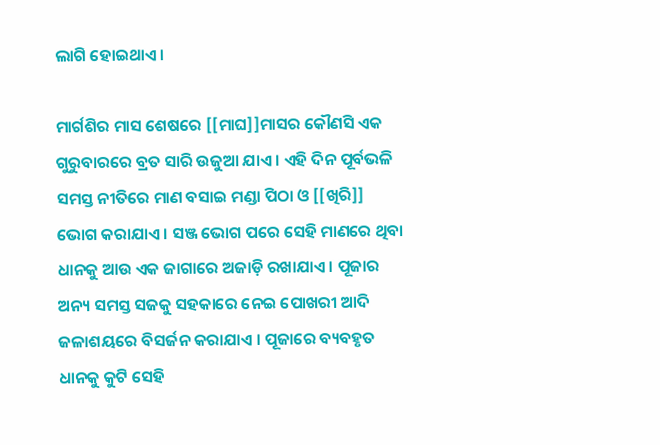ଲାଗି ହୋଇଥାଏ।

ମାର୍ଗଶିର ମାସ ଶେଷରେ [[ମାଘ]]ମାସର କୌଣସି ଏକ ଗୁରୁବାରରେ ବ୍ରତ ସାରି ଉଜୁଆ ଯାଏ । ଏହି ଦିନ ପୂର୍ବଭଳି ସମସ୍ତ ନୀତିରେ ମାଣ ବସାଇ ମଣ୍ଡା ପିଠା ଓ [[ଖିରି]] ଭୋଗ କରାଯାଏ । ସଞ୍ଜ ଭୋଗ ପରେ ସେହି ମାଣରେ ଥିବା ଧାନକୁ ଆଉ ଏକ ଜାଗାରେ ଅଜାଡ଼ି ରଖାଯାଏ । ପୂଜାର ଅନ୍ୟ ସମସ୍ତ ସଜକୁ ସହକାରେ ନେଇ ପୋଖରୀ ଆଦି ଜଳାଶୟରେ ବିସର୍ଜନ କରାଯାଏ । ପୂଜାରେ ବ୍ୟବହୃତ ଧାନକୁ କୁଟି ସେହି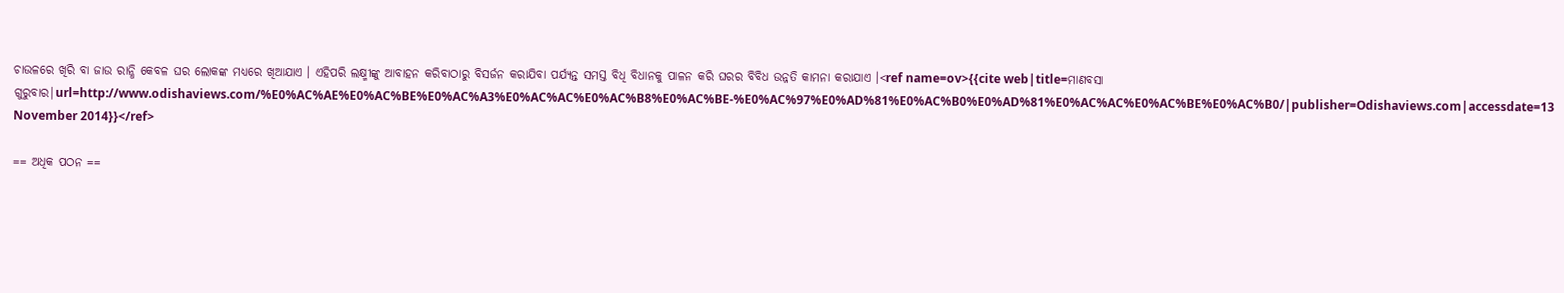ଚାଉଳରେ ଖିରି ବା ଜାଉ ରାନ୍ଧି କେବଳ ଘର ଲୋକଙ୍କ ମଧ୍ୟରେ ଖିଆଯାଏ । ଏହିପରି ଲକ୍ଷ୍ମୀଙ୍କୁ ଆବାହନ କରିବାଠାରୁ ବିସର୍ଜନ କରାଯିବା ପର୍ଯ୍ୟନ୍ତ ସମସ୍ତ ବିଧି ବିଧାନକୁ ପାଳନ କରି ଘରର ବିବିଧ ଉନ୍ନତି କାମନା କରାଯାଏ ।<ref name=ov>{{cite web|title=ମାଣବସା ଗୁରୁବାର|url=http://www.odishaviews.com/%E0%AC%AE%E0%AC%BE%E0%AC%A3%E0%AC%AC%E0%AC%B8%E0%AC%BE-%E0%AC%97%E0%AD%81%E0%AC%B0%E0%AD%81%E0%AC%AC%E0%AC%BE%E0%AC%B0/|publisher=Odishaviews.com|accessdate=13 November 2014}}</ref>

== ଅଧିକ ପଠନ ==